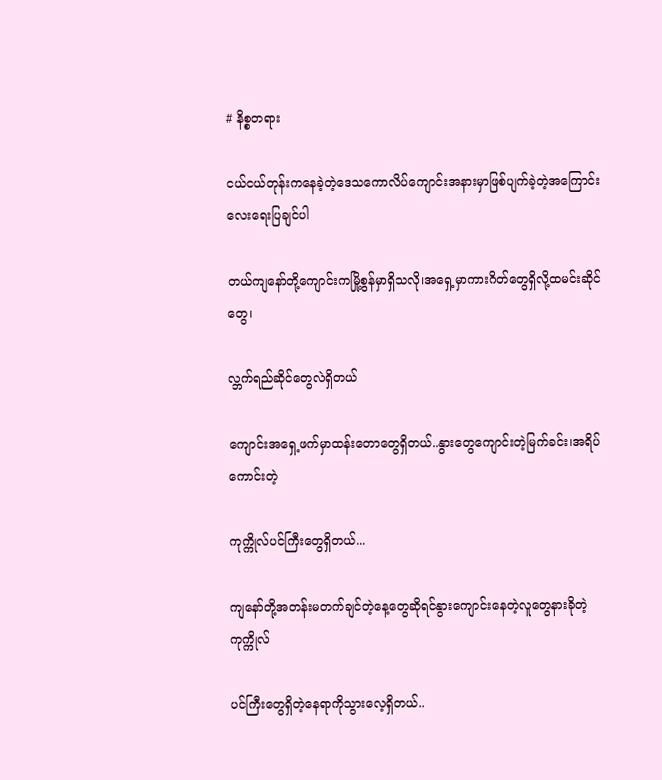# နိစ္စတရား

ငယ်ငယ်တုန်းကနေခဲ့တဲ့ဒေသကောလိပ်ကျောင်းအနားမှာဖြစ်ပျက်ခဲ့တဲ့အကြောင်းလေးရေးပြချင်ပါ

တယ်ကျနော်တို့ကျောင်းကမြို့စွန်မှာရှိသလို၊အရှေ့မှာကားဂိတ်တွေရှိလို့ထမင်းဆိုင်တွေ၊

လ္ဘက်ရည်ဆိုင်တွေလဲရှိတယ်

ကျောင်းအရှေ့ဖက်မှာထန်းတောတွေရှိတယ်..နွားတွေကျောင်းတဲ့မြက်ခင်း၊အရိပ်ကောင်းတဲ့

ကုက္ကိုလ်ပင်ကြီးတွေရှိတယ်...

ကျနော်တို့အတန်းမတက်ချင်တဲ့နေ့တွေဆိုရင်နွားကျောင်းနေတဲ့လူတွေနားခိုတဲ့ကုက္ကိုလ်

ပင်ကြီးတွေရှိတဲ့နေရာကိုသွားလေ့ရှိတယ်..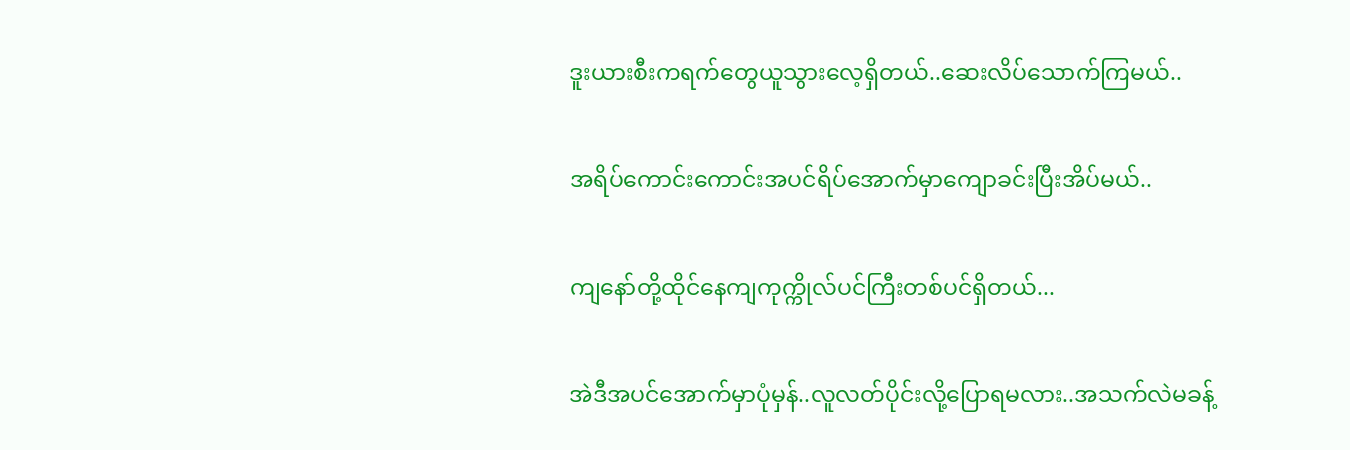ဒူးယားစီးကရက်တွေယူသွားလေ့ရှိတယ်..ဆေးလိပ်သောက်ကြမယ်..

အရိပ်ကောင်းကောင်းအပင်ရိပ်အောက်မှာကျောခင်းပြီးအိပ်မယ်..

ကျနော်တို့ထိုင်နေကျကုက္ကိုလ်ပင်ကြီးတစ်ပင်ရှိတယ်...

အဲဒီအပင်အောက်မှာပုံမှန်..လူလတ်ပိုင်းလို့ပြောရမလား..အသက်လဲမခန့်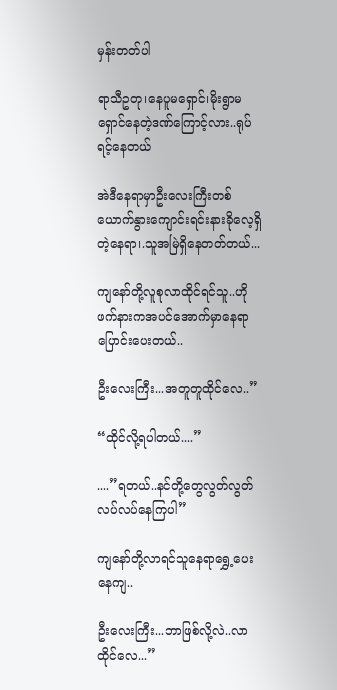မှန်းတတ်ပါ

ရာသီဥတု၊နေပူမရှောင်၊မိုးရွာမရှောင်နေတဲ့ဒဏ်ကြောင့်လား..ရုပ်ရင့်နေတယ်

အဲဒီနေရာမှာဦးလေးကြီးတစ်ယောက်နွားကျောင်းရင်းနားခိုလေ့ရှိတဲ့နေရာ၊.သူအမြဲရှိနေတတ်တယ်...

ကျနော်တို့လူစုလာထိုင်ရင်သူ..ဟိုဖက်နားကအပင်အောက်မှာနေရာပြောင်းပေးတယ်..

ဦးလေးကြီး...အတူတူထိုင်လေ..”

“ထိုင်လို့ရပါတယ်....”

....”ရတယ်..နင်တို့တွေလွတ်လွတ်လပ်လပ်နေကြပါ”

ကျနော်တို့လာရင်သူနေရာရွှေ့ပေးနေကျ..

ဦးလေးကြီး...ဘာဖြစ်လို့လဲ..လာထိုင်လေ...”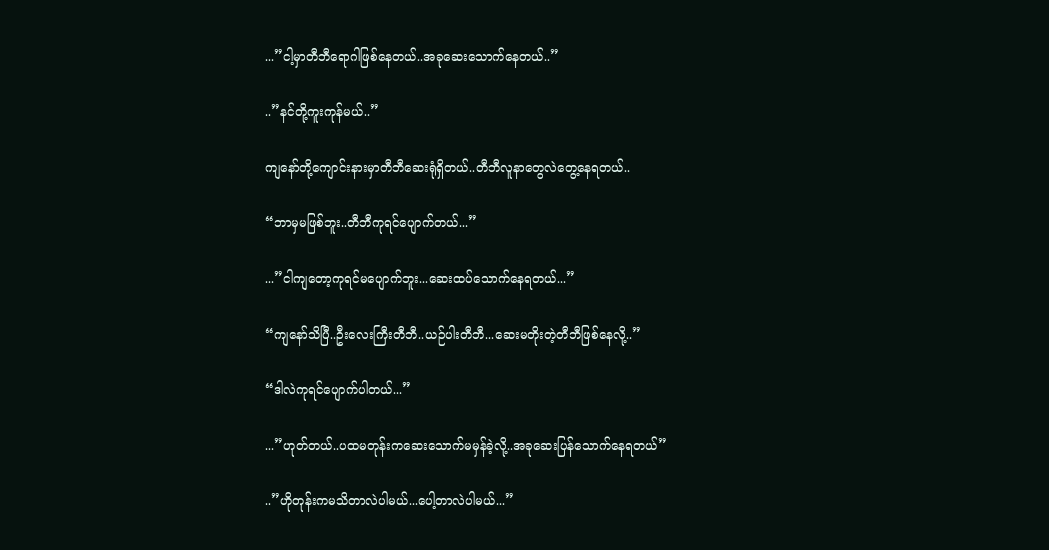...”ငါ့မှာတီဘီရောဂါဖြစ်နေတယ်..အခုဆေးသောက်နေတယ်..”

..”နင်တို့ကူးကုန်မယ်..”

ကျနော်တို့ကျောင်းနားမှာတီဘီဆေးရုံရှိတယ်..တီဘီလူနာတွေလဲတွေ့နေရတယ်..

“ဘာမှမဖြစ်ဘူး..တီဘီကုရင်ပျောက်တယ်...”

...”ငါကျတော့ကုရင်မပျောက်ဘူး...ဆေးထပ်သောက်နေရတယ်...”

“ကျနော်သိပြီ..ဦးလေးကြီးတီဘီ..ယဉ်ပါးတီဘီ...ဆေးမတိုးတဲ့တီဘီဖြစ်နေလို့..”

“ဒါလဲကုရင်ပျောက်ပါတယ်...”

...”ဟုတ်တယ်..ပထမတုန်းကဆေးသောက်မမှန်ခဲ့လို့..အခုဆေးပြန်သောက်နေရတယ်”

..”ဟိုတုန်းကမသိတာလဲပါမယ်...ပေါ့တာလဲပါမယ်...”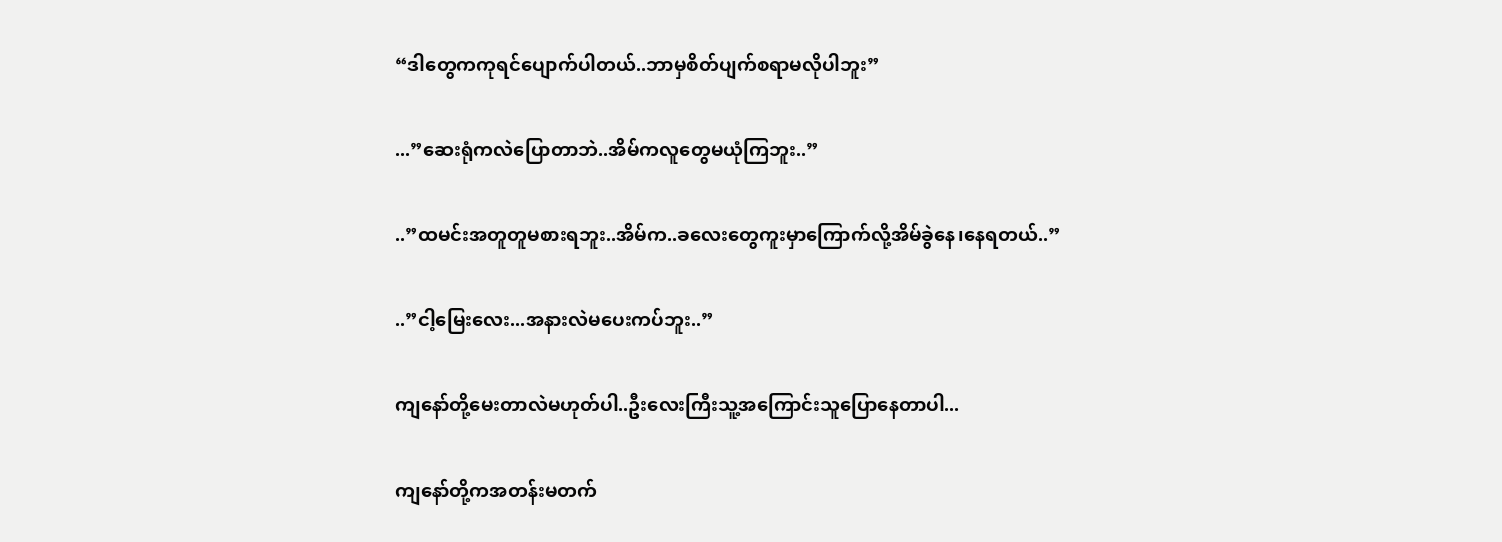“ဒါတွေကကုရင်ပျောက်ပါတယ်..ဘာမှစိတ်ပျက်စရာမလိုပါဘူး”

...”ဆေးရုံကလဲပြောတာဘဲ..အိမ်ကလူတွေမယုံကြဘူး..”

..”ထမင်းအတူတူမစားရဘူး..အိမ်က..ခလေးတွေကူးမှာကြောက်လို့အိမ်ခွဲနေ၊နေရတယ်..”

..”ငါ့မြေးလေး...အနားလဲမပေးကပ်ဘူး..”

ကျနော်တို့မေးတာလဲမဟုတ်ပါ..ဦးလေးကြီးသူ့အကြောင်းသူပြောနေတာပါ...

ကျနော်တို့ကအတန်းမတက်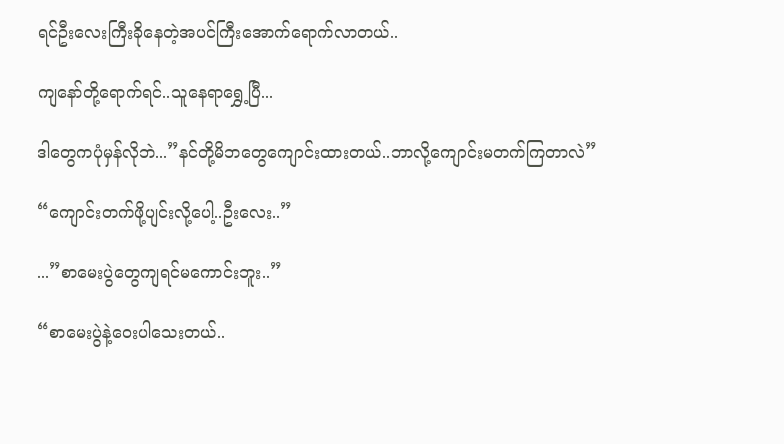ရင်ဦးလေးကြီးခိုနေတဲ့အပင်ကြီးအောက်ရောက်လာတယ်..

ကျနော်တို့ရောက်ရင်..သူနေရာရွှေ့ပြီ...

ဒါတွေကပုံမှန်လိုဘဲ...”နင်တို့မိဘတွေကျောင်းထားတယ်..ဘာလို့ကျောင်းမတက်ကြတာလဲ”

“ကျောင်းတက်ဖို့ပျင်းလို့ပေါ့..ဦးလေး..”

...”စာမေးပွဲတွေကျရင်မကောင်းဘူး..”

“စာမေးပွဲနဲ့‌ဝေးပါသေးတယ်..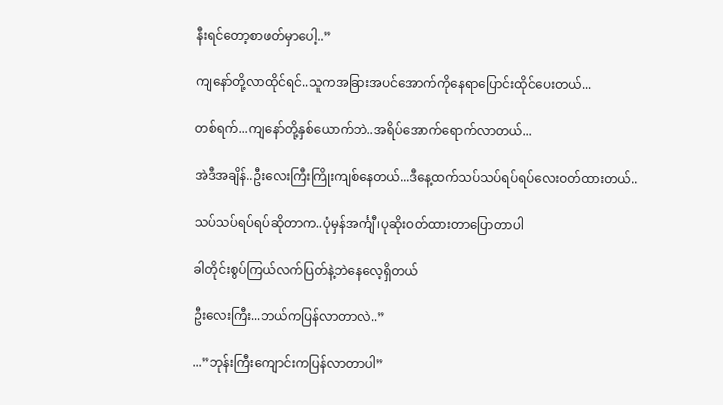နီးရင်တော့စာဖတ်မှာပေါ့..”

ကျနော်တို့လာထိုင်ရင်..သူကအခြားအပင်အောက်ကိုနေရာပြောင်းထိုင်ပေးတယ်...

တစ်ရက်...ကျနော်တို့နှစ်ယောက်ဘဲ..အရိပ်အောက်ရောက်လာတယ်...

အဲဒီအချိန်..ဦးလေးကြီးကြိုးကျစ်နေတယ်...ဒီနေ့ထက်သပ်သပ်ရပ်ရပ်လေးဝတ်ထားတယ်..

သပ်သပ်ရပ်ရပ်ဆိုတာက..ပုံမှန်အင်္ကျီ၊ပုဆိုးဝတ်ထားတာပြောတာပါ

ခါတိုင်းစွပ်ကြယ်လက်ပြတ်နဲ့ဘဲနေလေ့ရှိတယ်

ဦးလေးကြီး...ဘယ်ကပြန်လာတာလဲ..”

...”ဘုန်းကြီးကျောင်းကပြန်လာတာပါ”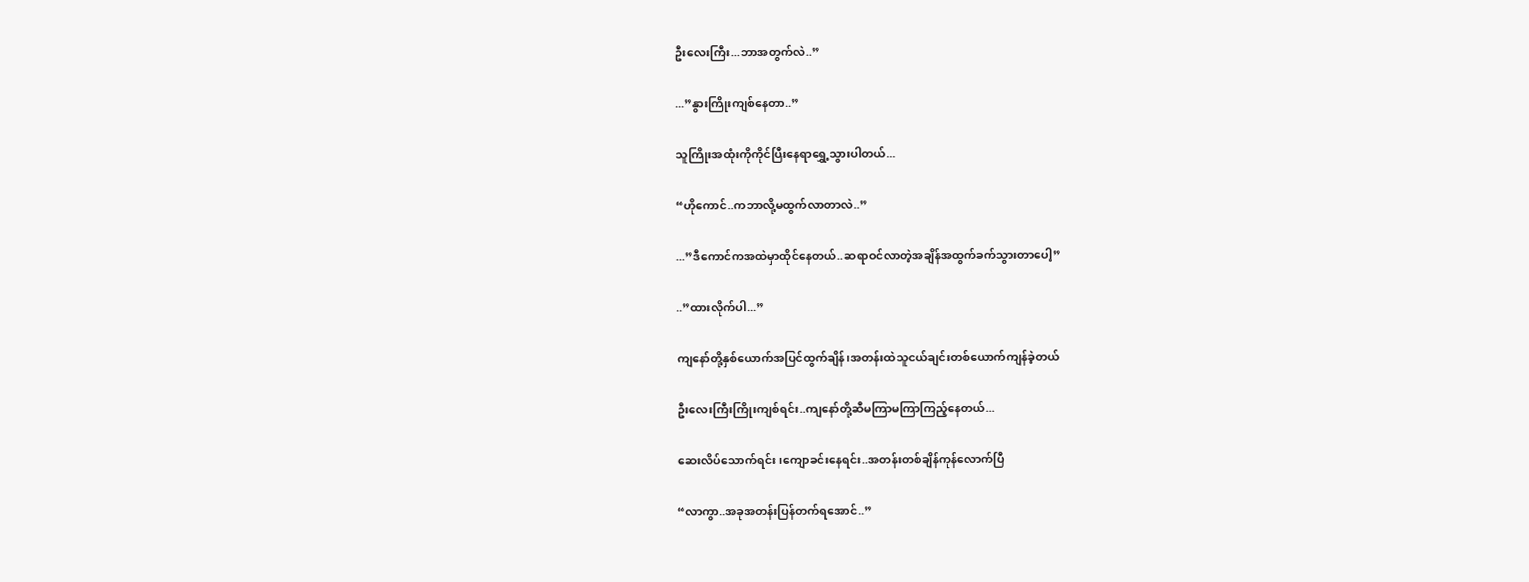ဦးလေးကြီး...ဘာအတွက်လဲ..”

...”နွားကြိုးကျစ်နေတာ..”

သူကြိုးအထုံးကိုကိုင်ပြီးနေရာရွှေ့သွားပါတယ်...

“ဟိုကောင်..ကဘာလို့မထွက်လာတာလဲ..”

...”ဒီကောင်ကအထဲမှာထိုင်နေတယ်..ဆရာဝင်လာတဲ့အချိန်အထွက်ခက်သွားတာပေါ့”

..”ထားလိုက်ပါ...”

ကျနော်တို့နှစ်ယောက်အပြင်ထွက်ချိန်၊အတန်းထဲသူငယ်ချင်းတစ်ယောက်ကျန်ခဲ့တယ်

ဦးလေးကြီးကြိုးကျစ်ရင်း..ကျနော်တို့ဆီမကြာမကြာကြည့်နေတယ်...

ဆေးလိပ်သောက်ရင်း၊ကျောခင်းနေရင်း..အတန်းတစ်ချိန်ကုန်လောက်ပြီ

“လာကွာ..အခုအတန်းပြန်တက်ရအောင်..”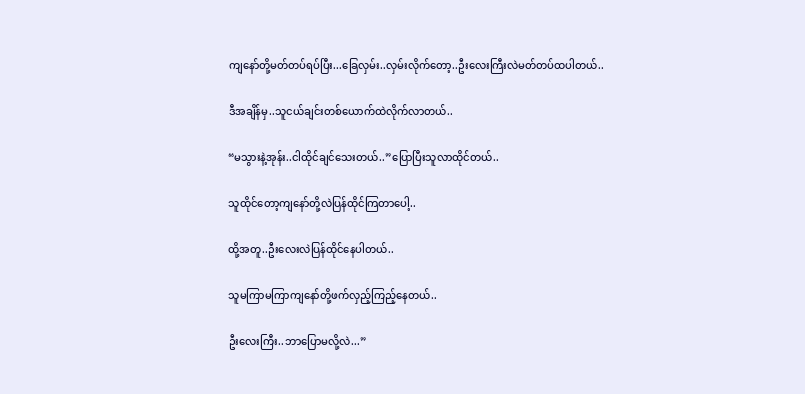ကျနော်တို့မတ်တပ်ရပ်ပြီး...ခြေလှမ်း..လှမ်းလိုက်တော့..ဦးလေးကြီးလဲမတ်တပ်ထပါတယ်..

ဒီအချိန်မှ..သူငယ်ချင်းတစ်ယောက်ထဲလိုက်လာတယ်..

“မသွားနဲ့အုန်း..ငါထိုင်ချင်သေးတယ်..”ပြောပြီးသူလာထိုင်တယ်..

သူထိုင်တော့ကျနော်တို့လဲပြန်ထိုင်ကြတာပေါ့..

ထို့အတူ..ဦးလေးလဲပြန်ထိုင်နေပါတယ်..

သူမကြာမကြာကျနော်တို့ဖက်လှည့်ကြည့်နေတယ်..

ဦးလေးကြီး..ဘာပြောမလို့လဲ...”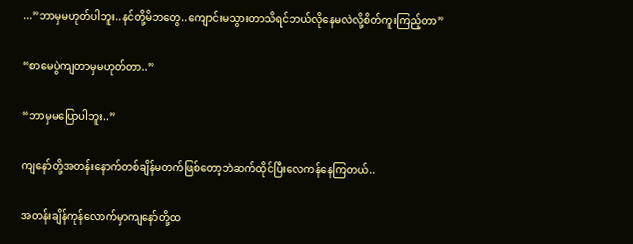...”ဘာမှမဟုတ်ပါဘူး..နင်တို့မိဘတွေ..ကျောင်းမသွားတာသိရင်ဘယ်လိုနေမလဲလို့စိတ်ကူးကြည့်တာ”

“စာမေပွဲကျတာမှမဟုတ်တာ..”

“ဘာမှမပြောပါဘူး..”

ကျနော်တို့အတန်းနောက်တစ်ချိန်မတက်ဖြစ်တော့ဘဲဆက်ထိုင်ပြီးလေကန်နေကြတယ်..

အတန်းချိန်ကုန်လောက်မှာကျနော်တို့ထ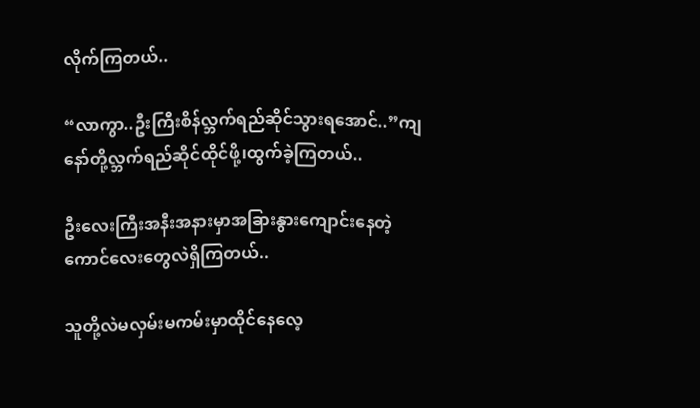လိုက်ကြတယ်..

“လာကွာ..ဦးကြီးစိန်လ္ဘက်ရည်ဆိုင်သွားရအောင်..”ကျနော်တို့လ္ဘက်ရည်ဆိုင်ထိုင်ဖို့၊ထွက်ခဲ့ကြတယ်..

ဦးလေးကြီးအနီးအနားမှာအခြားနွားကျောင်းနေတဲ့ကောင်လေးတွေလဲရှိကြတယ်..

သူတို့လဲမလှမ်းမကမ်းမှာထိုင်နေလေ့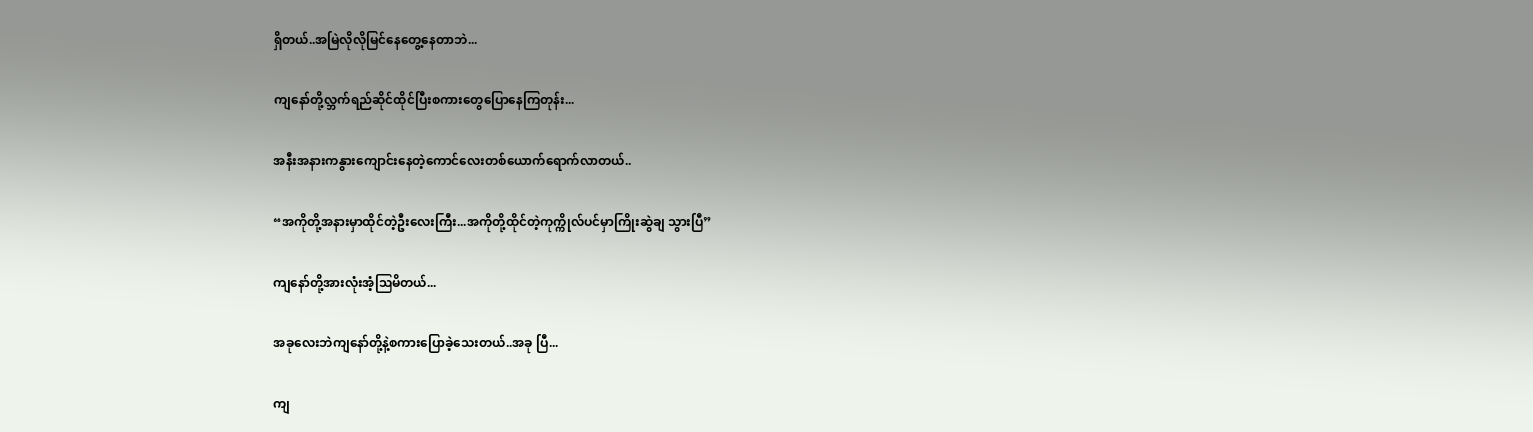ရှိတယ်..အမြဲလိုလိုမြင်နေတွေ့နေတာဘဲ...

ကျနော်တို့လ္ဘက်ရည်ဆိုင်ထိုင်ပြီးစကားတွေပြောနေကြတုန်း...

အနီးအနားကနွားကျောင်းနေတဲ့ကောင်လေးတစ်ယောက်ရောက်လာတယ်..

“အကိုတို့အနားမှာထိုင်တဲ့ဦးလေးကြီး...အကိုတို့ထိုင်တဲ့ကုက္ကိုလ်ပင်မှာကြိုးဆွဲချ‌ သွားပြီ”

ကျနော်တို့အားလုံးအံ့ဩမိတယ်...

အခုလေးဘဲကျနော်တို့နဲ့စကားပြောခဲ့သေးတယ်..အခု‌ ပြီ...

ကျ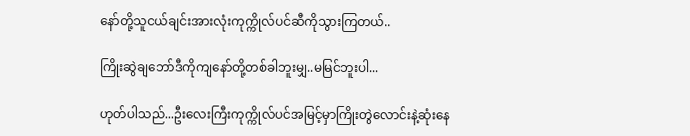နော်တို့သူငယ်ချင်းအားလုံးကုက္ကိုလ်ပင်ဆီကိုသွားကြတယ်..

ကြိုးဆွဲချဘော်ဒီကိုကျနော်တို့တစ်ခါဘူးမျှ..မမြင်ဘူးပါ...

ဟုတ်ပါသည်...ဦးလေးကြီးကုက္ကိုလ်ပင်အမြင့်မှာကြိုးတွဲလောင်းနဲ့ဆုံးနေ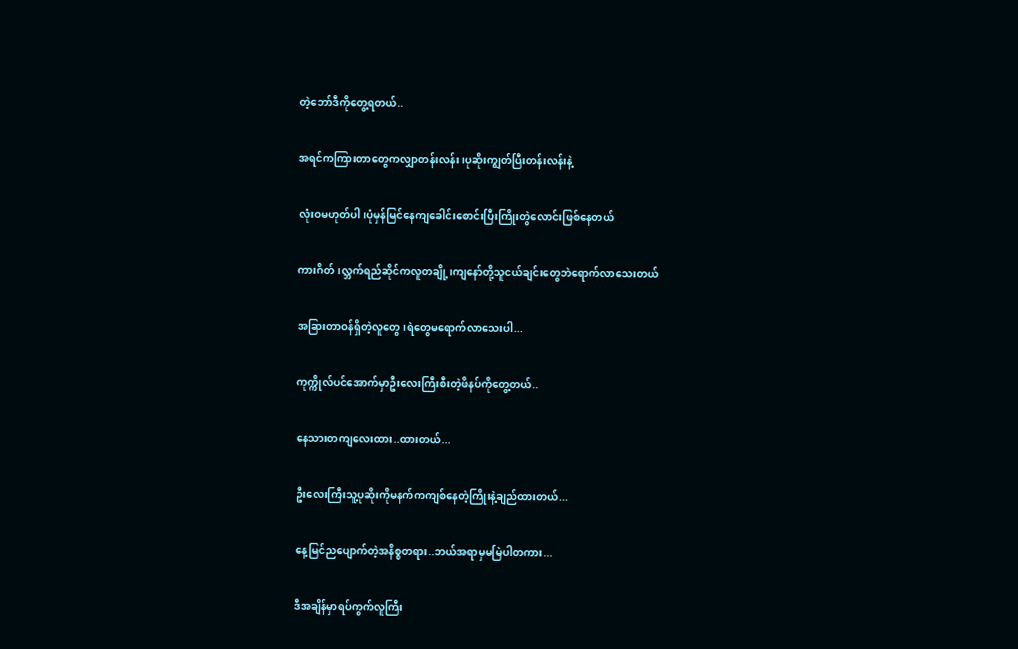တဲ့ဘော်ဒီကိုတွေ့ရတယ်..

အရင်ကကြားတာတွေကလျှာတန်းလန်း၊ပုဆိုးကျွတ်ပြီးတန်းလန်းနဲ့

လုံးဝမဟုတ်ပါ၊ပုံမှန်မြင်နေကျခေါင်းစောင်းပြီးကြိုးတွဲလောင်းဖြစ်နေတယ်

ကားဂိတ်၊လ္ဘက်ရည်ဆိုင်ကလူတချို့၊ကျနော်တို့သူငယ်ချင်းတွေဘဲရောက်လာသေးတယ်

အခြားတာဝန်ရှိတဲ့လူတွေ၊ရဲတွေမရောက်လာသေးပါ...

ကုက္ကိုလ်ပင်အောက်မှာဦးလေးကြီးစီးတဲ့ဖိနပ်ကိုတွေ့တယ်..

နေသားတကျလေးထား..ထားတယ်...

ဦးလေးကြီးသူ့ပုဆိုးကိုမနက်ကကျစ်နေတဲ့ကြိုးနဲ့ချည်ထားတယ်...

နေ့မြင်ညပျောက်တဲ့အနိစ္စတရား..ဘယ်အရာမှမမြဲပါတကား...

ဒီအချိန်မှာရပ်ကွက်လူကြီး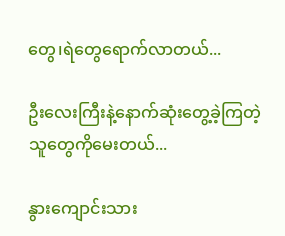တွေ၊ရဲတွေရောက်လာတယ်...

ဦးလေးကြီးနဲ့နောက်ဆုံးတွေ့ခဲ့ကြတဲ့သူတွေကိုမေးတယ်...

နွားကျောင်းသား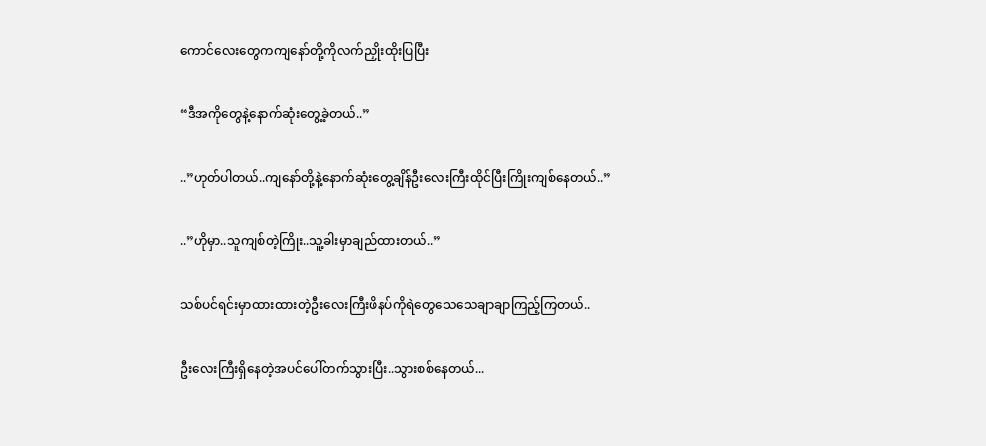ကောင်လေးတွေကကျနော်တို့ကိုလက်ညှိုးထိုးပြပြီး

“ဒီအကိုတွေနဲ့နောက်ဆုံးတွေ့ခဲ့တယ်..”

..”ဟုတ်ပါတယ်..ကျနော်တို့နဲ့နောက်ဆုံးတွေ့ချိန်ဦးလေးကြီးထိုင်ပြီးကြိုးကျစ်နေတယ်..”

..”ဟိုမှာ..သူကျစ်တဲ့ကြိုး..သူ့ခါးမှာချည်ထားတယ်..”

သစ်ပင်ရင်းမှာထားထားတဲ့ဦးလေးကြီးဖိနပ်ကိုရဲတွေသေသေချာချာကြည့်ကြတယ်..

ဦးလေးကြီးရှိနေတဲ့အပင်ပေါ်တက်သွားပြီး..သွားစစ်နေတယ်...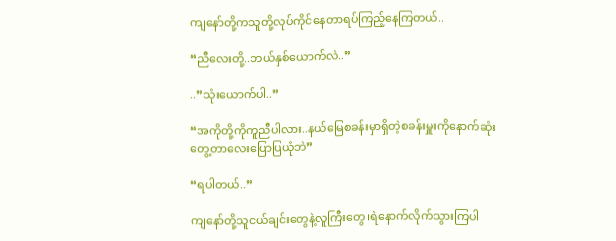ကျနော်တို့ကသူတို့လုပ်ကိုင်နေတာရပ်ကြည့်နေကြတယ်..

“ညီလေးတို့..ဘယ်နှစ်ယောက်လဲ..”

..”သုံးယောက်ပါ..”

“အကိုတို့ကိုကူညီပါလား..နယ်မြေစခန်းမှာရှိတဲ့စခန်းမှူးကိုနောက်ဆုံးတွေ့တာလေးပြောပြယုံဘဲ”

“ရပါတယ်..”

ကျနော်တို့သူငယ်ချင်းတွေနဲ့လူကြီးတွေ၊ရဲနောက်လိုက်သွားကြပါ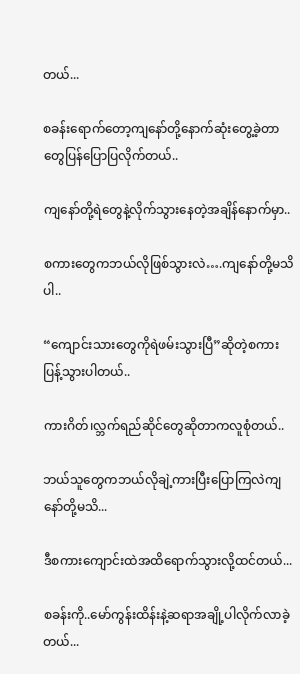တယ်...

စခန်းရောက်တော့ကျနော်တို့နောက်ဆုံးတွေ့ခဲ့တာတွေပြန်ပြောပြလိုက်တယ်..

ကျနော်တို့ရဲတွေနဲ့လိုက်သွားနေတဲ့အချိန်နောက်မှာ..

စကားတွေကဘယ်လိုဖြစ်သွားလဲ….ကျနော်တို့မသိပါ..

“ကျောင်းသားတွေကိုရဲဖမ်းသွားပြီ”ဆိုတဲ့စကားပြန့်သွားပါတယ်..

ကားဂိတ်၊လ္ဘက်ရည်ဆိုင်တွေဆိုတာကလူစုံတယ်..

ဘယ်သူတွေကဘယ်လိုချဲ့ကားပြီးပြောကြလဲကျနော်တို့မသိ...

ဒီစကားကျောင်းထဲအထိရောက်သွားလို့ထင်တယ်...

စခန်းကို..မော်ကွန်းထိန်းနဲ့ဆရာအချို့ပါလိုက်လာခဲ့တယ်...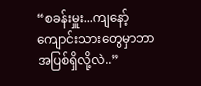“စခန်းမှူး...ကျနော့်ကျောင်းသားတွေမှာဘာအပြစ်ရှိလို့လဲ..”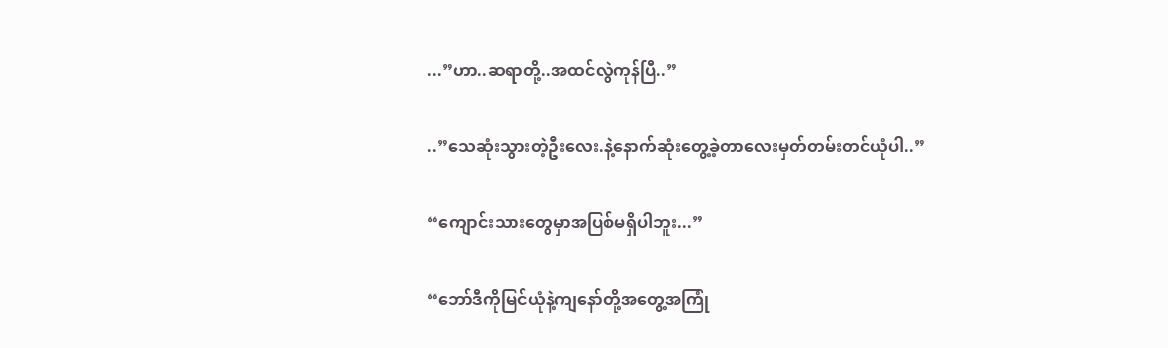...”ဟာ..ဆရာတို့..အထင်လွဲကုန်ပြီ..”

..”သေဆုံးသွားတဲ့ဦးလေး.နဲ့နောက်ဆုံးတွေ့ခဲ့တာလေးမှတ်တမ်းတင်ယုံပါ..”

“ကျောင်းသားတွေမှာအပြစ်မရှိပါဘူး...”

“ဘော်ဒီကိုမြင်ယုံနဲ့ကျနော်တို့အတွေ့အကြုံ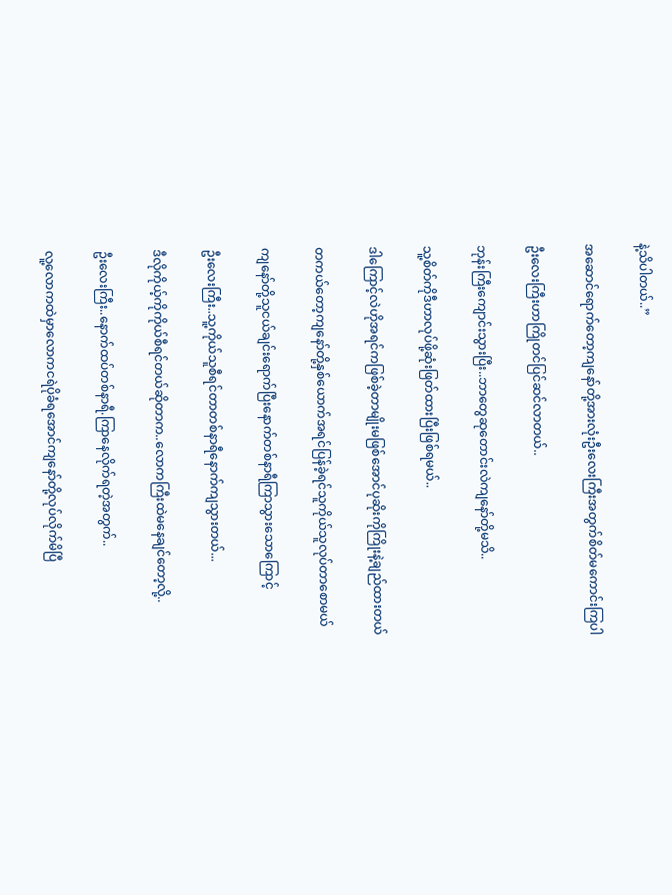နဲ့သိပါတယ်..”

အဆောင်ရောက်တော့ကျနော်တို့အားလုံးဦးလေးကြီးအတွက်စိတ်မကောင်းကြပါ

ဦးလေးကြီးဟာကြိုတင်ပြင်ဆင်လာတယ်..

ဘုန်းကြီးကျောင်းသွားပြီး..ဘာတွေဆုတောင်းလဲကျနော်တို့မသိ..

သူ့စိတ်ကိုဒီဟာလုပ်ဖို့ဆုံးဖြတ်ထားပြီးဖြစ်ရမယ်..

ဒါကြောင့်လဲဟိုအရင်ကဖြစ်ခဲ့တာမျိုးမဖြစ်အောင်ပုဆိုးကိုကြိုးနဲ့ချည်ထားတယ်

တကယ်တော့ကျနော်တို့နှစ်ယောက်အရင်ပြန်ခဲ့ရင်သူကိုယ်သူလုပ်တာစောမယ်

ကျနော်တို့သူငယ်ချင်းရောက်ပြီးနောက်တစ်နာရီကြာသွားသောကြောင့်

ဦးလေးကြီး..သူ့ကိုယ်သူစီရင်တာတစ်နာရီနောက်ကျသွားတယ်...

ဒီလိုကိုယ့်ကိုကိုယ်စီရင်တယ်ဆိုတာက..လောကကြီးထဲမနေချင်တော့လို့..

ဦးလေးကြီး..နောက်ထပ်တစ်နာရီ.ကြာနေလိုက်ရတဲ့အတွက်..

လူ့လောကထဲမှာလောကငရဲပိုခံရအောင်ကျနော်တို့လုပ်လိုက်မိပြီ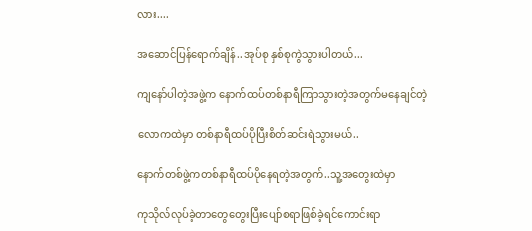လား....

အဆောင်ပြန်ရောက်ချိန်..အုပ်စု နှစ်စုကွဲသွားပါတယ်...

ကျနော်ပါတဲ့အဖွဲ့က နောက်ထပ်တစ်နာရီကြာသွားတဲ့အတွက်မနေချင်တဲ့

လောကထဲမှာ တစ်နာရီထပ်ပိုပြီးစိတ်ဆင်းရဲသွားမယ်..

နောက်တစ်ဖွဲ့ကတစ်နာရီထပ်ပိုနေရတဲ့အတွက်..သူ့အတွေးထဲမှာ

ကုသိုလ်လုပ်ခဲ့တာတွေတွေးပြီးပျော်စရာဖြစ်ခဲ့ရင်ကောင်းရာ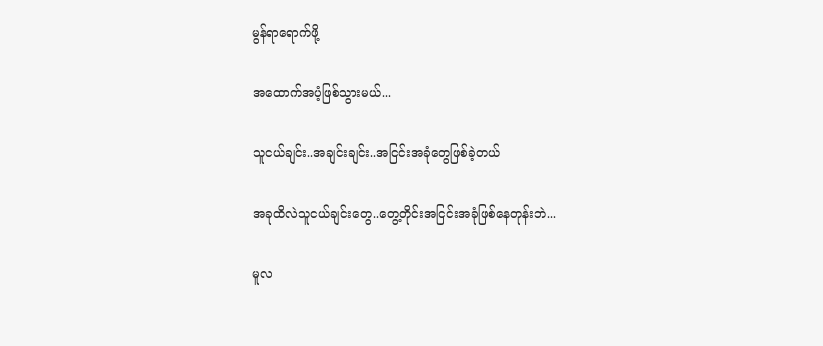မွန်ရာရောက်ဖို့

အထောက်အပံ့ဖြစ်သွားမယ်...

သူငယ်ချင်း..အချင်းချင်း..အငြင်းအခုံတွေဖြစ်ခဲ့တယ်

အခုထိလဲသူငယ်ချင်းတွေ..တွေ့တိုင်းအငြင်းအခုံဖြစ်နေတုန်းဘဲ...

မူလ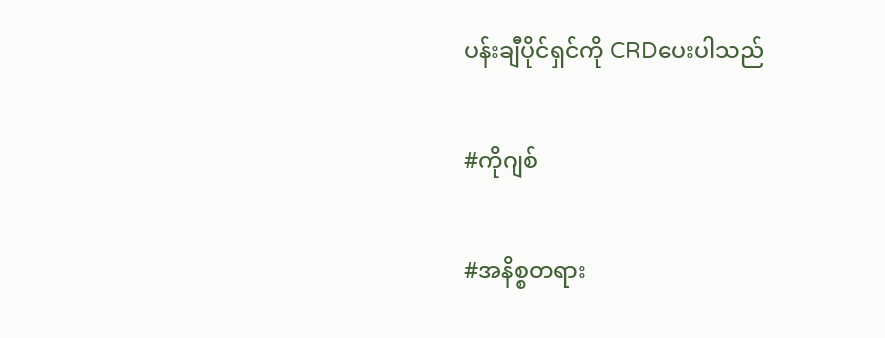ပန်းချီပိုင်ရှင်ကို CRDပေးပါသည်

#ကိုဂျစ်

#အနိစ္စတရား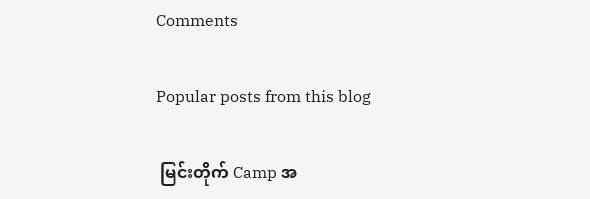Comments

Popular posts from this blog

 မြင်းတိုက် Camp အ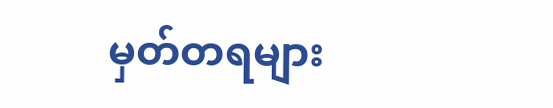မှတ်တရများ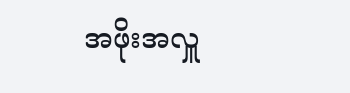အဖိုးအလှူ